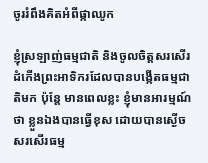ចូររំពឹងគិតអំពីផ្កាឈូក

ខ្ញុំស្រឡាញ់ធម្មជាតិ និងចូលចិត្តសរសើរដំកើងព្រះអាទិករដែលបានបង្កើតធម្មជាតិមក ប៉ុន្តែ មានពេលខ្លះ ខ្ញុំមានអារម្មណ៍ថា ខ្លួនឯងបានធ្វើខុស ដោយបានស្ងើចសរសើរធម្ម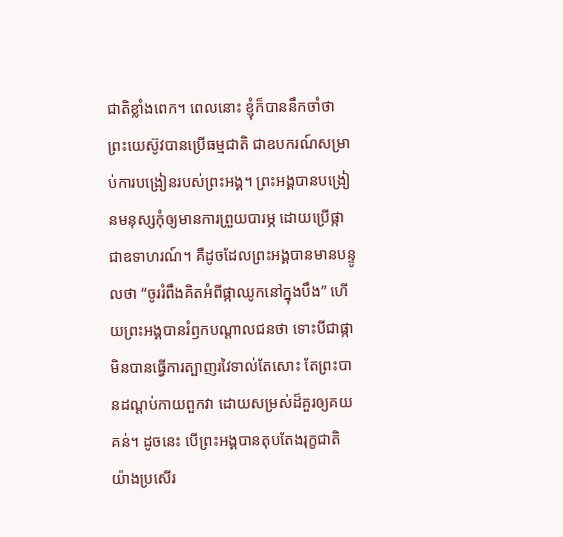ជាតិខ្លាំងពេក។ ពេលនោះ ខ្ញុំក៏បាននឹកចាំថា ព្រះយេស៊ូវបានប្រើធម្មជាតិ ជាឧបករណ៍សម្រាប់ការបង្រៀនរបស់ព្រះអង្គ។ ព្រះអង្គបានបង្រៀនមនុស្សកុំឲ្យមានការព្រួយបារម្ភ ដោយប្រើផ្កាជាឧទាហរណ៍។ គឺដូចដែលព្រះអង្គបានមានបន្ទូលថា “ចូររំពឹងគិតអំពីផ្កាឈូកនៅក្នុងបឹង” ហើយព្រះអង្គបានរំឭកបណ្តាលជនថា ទោះបីជាផ្កាមិនបានធ្វើការត្បាញរវៃទាល់តែសោះ តែព្រះបានដណ្តប់កាយពួកវា ដោយសម្រស់ដ៏គួរឲ្យគយគន់។ ដូចនេះ បើព្រះអង្គបានតុបតែងរុក្ខជាតិយ៉ាងប្រសើរ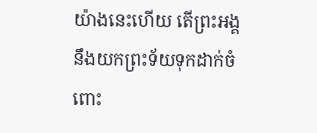យ៉ាងនេះហើយ តើព្រះអង្គនឹងយកព្រះទ័យទុកដាក់ចំពោះ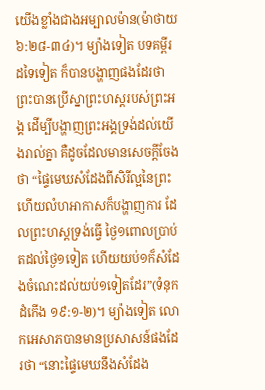យើងខ្លាំងជាងអម្បាលម៉ាន(ម៉ាថាយ ៦:២៨-៣៤)។ ម្យ៉ាងទៀត បទគម្ពីរដទៃទៀត ក៏បានបង្ហាញផងដែរថា ព្រះបានប្រើស្នាព្រះហស្តរបស់ព្រះអង្គ ដើម្បីបង្ហាញព្រះអង្គទ្រង់ដល់យើងរាល់គ្នា គឺដូចដែលមានសេចក្តីចែងថា “ផ្ទៃមេឃសំដែងពីសិរីល្អនៃព្រះ ហើយលំហអាកាសក៏បង្ហាញការ ដែលព្រះហស្តទ្រង់ធ្វើ ថ្ងៃ១ពោលប្រាប់តដល់ថ្ងៃ១ទៀត ហើយយប់១ក៏សំដែងចំណេះដល់យប់១ទៀតដែរ”(ទំនុកដំកើង ១៩:១-២)។ ម្យ៉ាងទៀត លោកអេសាភបានមានប្រសាសន៍ផងដែរថា “នោះផ្ទៃមេឃនឹងសំដែង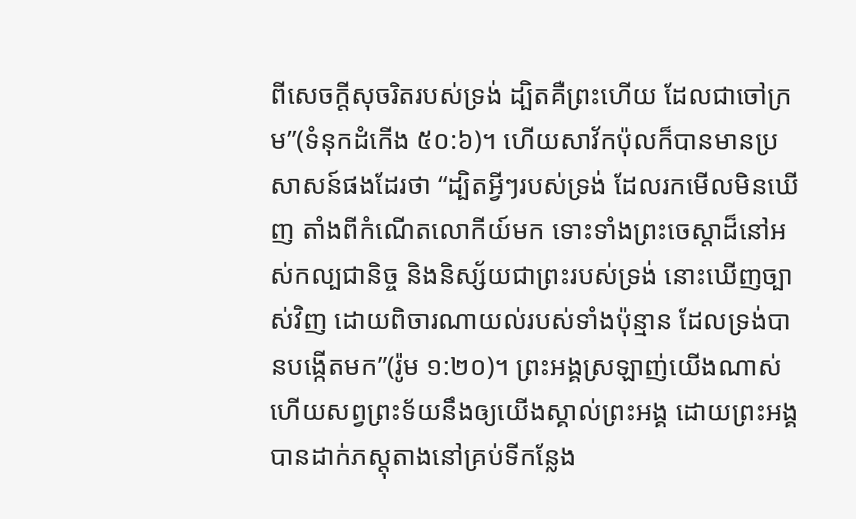ពីសេចក្តីសុចរិតរបស់ទ្រង់ ដ្បិតគឺព្រះហើយ ដែលជាចៅក្រម”(ទំនុកដំកើង ៥០:៦)។ ហើយសាវ័កប៉ុលក៏បានមានប្រសាសន៍ផងដែរថា “ដ្បិតអ្វីៗរបស់ទ្រង់ ដែលរកមើលមិនឃើញ តាំងពីកំណើតលោកីយ៍មក ទោះទាំងព្រះចេស្តាដ៏នៅអស់កល្បជានិច្ច និងនិស្ស័យជាព្រះរបស់ទ្រង់ នោះឃើញច្បាស់វិញ ដោយពិចារណាយល់របស់ទាំងប៉ុន្មាន ដែលទ្រង់បានបង្កើតមក”(រ៉ូម ១:២០)។ ព្រះអង្គស្រឡាញ់យើងណាស់ ហើយសព្វព្រះទ័យនឹងឲ្យយើងស្គាល់ព្រះអង្គ ដោយព្រះអង្គបានដាក់ភស្តុតាងនៅគ្រប់ទីកន្លែង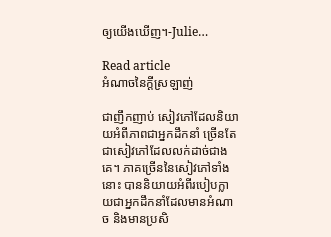ឲ្យយើងឃើញ។-Julie…

Read article
អំណាចនៃក្តីស្រឡាញ់

ជាញឹកញាប់ សៀវភៅដែលនិយាយអំពីភាពជាអ្នកដឹកនាំ ច្រើនតែជាសៀវភៅដែលលក់ដាច់ជាងគេ។ ភាគច្រើននៃសៀវភៅទាំងនោះ បាននិយាយអំពីរបៀបក្លាយជាអ្នកដឹកនាំដែលមានអំណាច និងមានប្រសិ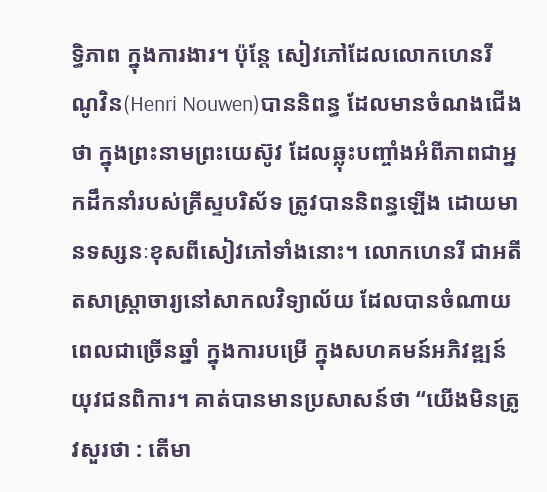ទ្ធិភាព ក្នុងការងារ។ ប៉ុន្តែ សៀវភៅដែលលោកហេនរី ណូវិន(Henri Nouwen)បាននិពន្ធ ដែលមានចំណងជើងថា ក្នុងព្រះនាមព្រះយេស៊ូវ ដែលឆ្លុះបញ្ចាំងអំពីភាពជាអ្នកដឹកនាំរបស់គ្រីស្ទបរិស័ទ ត្រូវបាននិពន្ធឡើង ដោយមានទស្សនៈខុសពីសៀវភៅទាំងនោះ។ លោកហេនរី ជាអតីតសាស្រ្តាចារ្យនៅសាកលវិទ្យាល័យ ដែលបានចំណាយពេលជាច្រើនឆ្នាំ ក្នុងការបម្រើ ក្នុងសហគមន៍អភិវឌ្ឍន៍យុវជនពិការ។ គាត់បានមានប្រសាសន៍ថា “យើងមិនត្រូវសួរថា : តើមា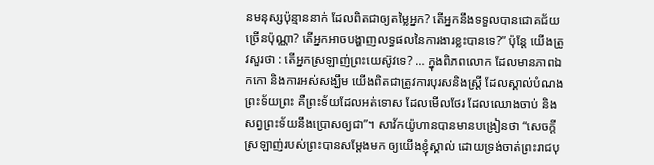នមនុស្សប៉ុន្មាននាក់ ដែលពិតជាឲ្យតម្លៃអ្នក? តើអ្នកនឹងទទួលបានជោគជ័យច្រើនប៉ុណ្ណា? តើអ្នកអាចបង្ហាញលទ្ធផលនៃការងារខ្លះបានទេ?” ប៉ុន្តែ យើងត្រូវសួរថា : តើអ្នកស្រឡាញ់ព្រះយេស៊ូវទេ? … ក្នុងពិភពលោក ដែលមានភាពឯកកោ និងការអស់សង្ឃឹម យើងពិតជាត្រូវការបុរសនិងស្រ្តី ដែលស្គាល់បំណងព្រះទ័យព្រះ គឺព្រះទ័យដែលអត់ទោស ដែលមើលថែរ ដែលឈោងចាប់ និងសព្វព្រះទ័យនឹងប្រោសឲ្យជា”។ សាវ័កយ៉ូហានបានមានបង្រៀនថា “សេចក្តីស្រឡាញ់របស់ព្រះបានសម្តែងមក ឲ្យយើងខ្ញុំស្គាល់ ដោយទ្រង់ចាត់ព្រះរាជបុ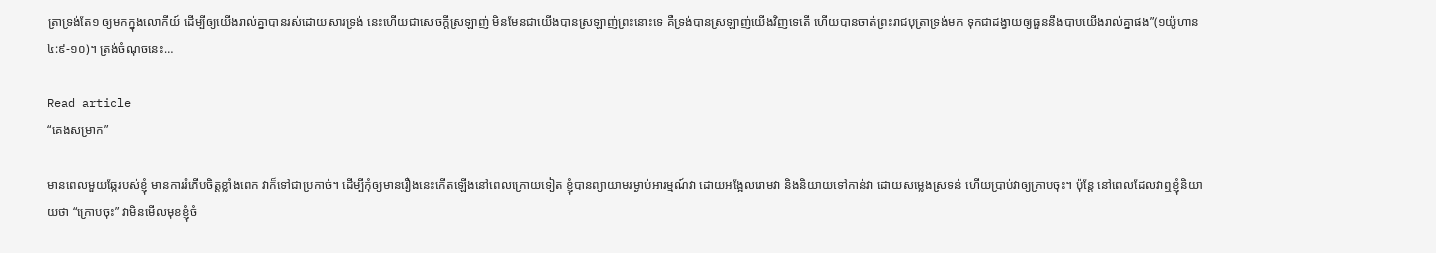ត្រាទ្រង់តែ១ ឲ្យមកក្នុងលោកីយ៍ ដើម្បីឲ្យយើងរាល់គ្នាបានរស់ដោយសារទ្រង់ នេះហើយជាសេចក្តីស្រឡាញ់ មិនមែនជាយើងបានស្រឡាញ់ព្រះនោះទេ គឺទ្រង់បានស្រឡាញ់យើងវិញទេតើ ហើយបានចាត់ព្រះរាជបុត្រាទ្រង់មក ទុកជាដង្វាយឲ្យធួននឹងបាបយើងរាល់គ្នាផង”(១យ៉ូហាន ៤:៩-១០)។ ត្រង់ចំណុចនេះ…

Read article
“គេងសម្រាក”

មានពេលមួយឆ្កែរបស់ខ្ញុំ មានការរំភើបចិត្តខ្លាំងពេក វាក៏ទៅជាប្រកាច់។ ដើម្បីកុំឲ្យមានរឿងនេះកើតឡើងនៅពេលក្រោយទៀត ខ្ញុំបានព្យាយាមរម្ងាប់អារម្មណ៍វា ដោយអង្អែលរោមវា និងនិយាយទៅកាន់វា ដោយសម្លេងស្រទន់ ហើយប្រាប់វាឲ្យក្រាបចុះ។ ប៉ុន្តែ នៅពេលដែលវាឮខ្ញុំនិយាយថា “ក្រោបចុះ” វាមិនមើលមុខខ្ញុំចំ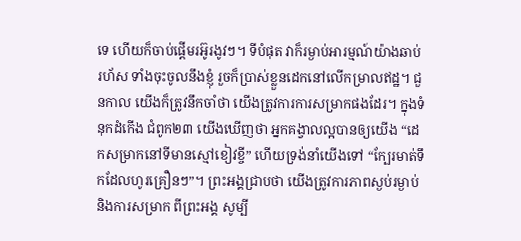ទេ ហើយក៏ចាប់ផ្តើមរអ៊ូរងូវៗ។ ទីបំផុត វាក៏រម្ងាប់អារម្មណ៍យ៉ាងឆាប់រហ័ស ទាំងចុះចូលនឹងខ្ញុំ រួចក៏ប្រាស់ខ្លួនដេកនៅលើកម្រាលឥដ្ឋ។ ជួនកាល យើងក៏ត្រូវនឹកចាំថា យើងត្រូវការការសម្រាកផងដែរ។ ក្នុងទំនុកដំកើង ជំពូក២៣ យើងឃើញថា អ្នកគង្វាលល្អបានឲ្យយើង “ដេកសម្រាកនៅទីមានស្មៅខៀវខ្ចី” ហើយទ្រង់នាំយើងទៅ “ក្បែរមាត់ទឹកដែលហូរគ្រឿនៗ”។ ព្រះអង្គជ្រាបថា យើងត្រូវការភាពស្ងប់រម្ងាប់និងការសម្រាក ពីព្រះអង្គ សូម្បី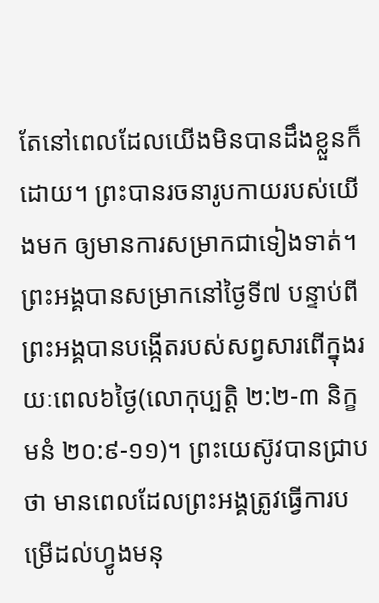តែនៅពេលដែលយើងមិនបានដឹងខ្លួនក៏ដោយ។ ព្រះបានរចនារូបកាយរបស់យើងមក ឲ្យមានការសម្រាកជាទៀងទាត់។ ព្រះអង្គបានសម្រាកនៅថ្ងៃទី៧ បន្ទាប់ពីព្រះអង្គបានបង្កើតរបស់សព្វសារពើក្នុងរយៈពេល៦ថ្ងៃ(លោកុប្បត្តិ ២:២-៣ និក្ខមនំ ២០:៩-១១)។ ព្រះយេស៊ូវបានជ្រាបថា មានពេលដែលព្រះអង្គត្រូវធ្វើការបម្រើដល់ហ្វូងមនុ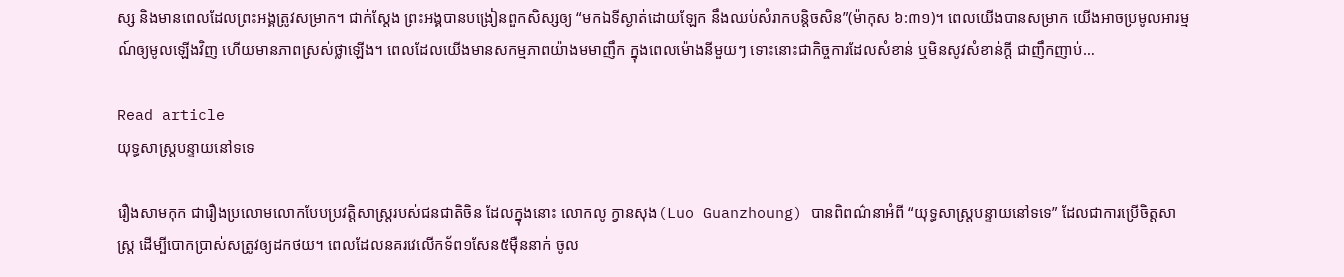ស្ស និងមានពេលដែលព្រះអង្គត្រូវសម្រាក។ ជាក់ស្តែង ព្រះអង្គបានបង្រៀនពួកសិស្សឲ្យ “មកឯទីស្ងាត់ដោយឡែក នឹងឈប់សំរាកបន្តិចសិន”(ម៉ាកុស ៦:៣១)។ ពេលយើងបានសម្រាក យើងអាចប្រមូលអារម្មណ៍ឲ្យមូលឡើងវិញ ហើយមានភាពស្រស់ថ្លាឡើង។ ពេលដែលយើងមានសកម្មភាពយ៉ាងមមាញឹក ក្នុងពេលម៉ោងនីមួយៗ ទោះនោះជាកិច្ចការដែលសំខាន់ ឬមិនសូវសំខាន់ក្តី ជាញឹកញាប់…

Read article
យុទ្ធសាស្រ្តបន្ទាយនៅទទេ

រឿងសាមកុក ជារឿងប្រលោមលោកបែបប្រវត្តិសាស្រ្តរបស់ជនជាតិចិន ដែលក្នុងនោះ លោកលូ ក្វានសុង(Luo Guanzhoung) បានពិពណ៌នាអំពី “យុទ្ធសាស្រ្តបន្ទាយនៅទទេ” ដែលជាការប្រើចិត្តសាស្រ្ត ដើម្បីបោកប្រាស់សត្រូវឲ្យដកថយ។ ពេលដែលនគរវេលើកទ័ព១សែន៥ម៉ឺននាក់ ចូល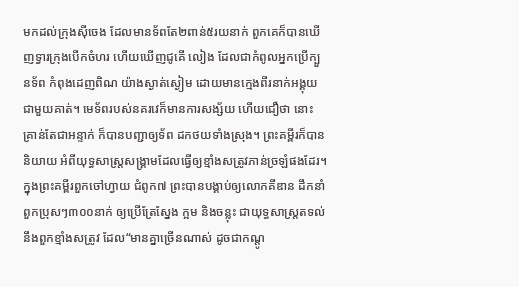មកដល់ក្រុងស៊ីចេង ដែលមានទ័ពតែ២ពាន់៥រយនាក់ ពួកគេក៏បានឃើញទ្វារក្រុងបើកចំហរ ហើយឃើញជូគើ លៀង ដែលជាកំពូលអ្នកប្រើក្បួនទ័ព កំពុងដេញពិណ យ៉ាងស្ងាត់ស្ងៀម ដោយមានក្មេងពីរនាក់អង្គុយជាមួយគាត់។ មេទ័ពរបស់នគរវេក៏មានការសង្ស័យ ហើយជឿថា នោះគ្រាន់តែជាអន្ទាក់ ក៏បានបញ្ជាឲ្យទ័ព ដកថយទាំងស្រុង។ ព្រះគម្ពីរក៏បាននិយាយ អំពីយុទ្ធសាស្រ្តសង្រ្គាមដែលធ្វើឲ្យខ្មាំងសត្រូវភាន់ច្រឡំផងដែរ។ ក្នុងព្រះគម្ពីរពួកចៅហ្វាយ ជំពូក៧ ព្រះបានបង្គាប់ឲ្យលោកគីឌាន ដឹកនាំពួកប្រុសៗ៣០០នាក់ ឲ្យប្រើត្រែស្នែង ក្អម និងចន្លុះ ជាយុទ្ធសាស្រ្តតទល់នឹងពួកខ្មាំងសត្រូវ ដែល“មានគ្នាច្រើនណាស់ ដូចជាកណ្តូ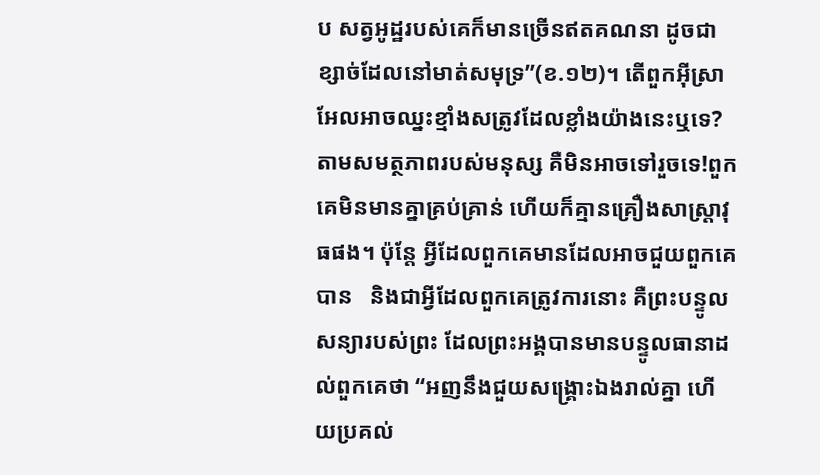ប សត្វអូដ្ឋរបស់គេក៏មានច្រើនឥតគណនា ដូចជាខ្សាច់ដែលនៅមាត់សមុទ្រ”(ខ.១២)។ តើពួកអ៊ីស្រាអែលអាចឈ្នះខ្មាំងសត្រូវដែលខ្លាំងយ៉ាងនេះឬទេ? តាមសមត្ថភាពរបស់មនុស្ស គឺមិនអាចទៅរួចទេ!ពួកគេមិនមានគ្នាគ្រប់គ្រាន់ ហើយក៏គ្មានគ្រឿងសាស្រ្តាវុធផង។ ប៉ុន្តែ អ្វីដែលពួកគេមានដែលអាចជួយពួកគេបាន   និងជាអ្វីដែលពួកគេត្រូវការនោះ គឺព្រះបន្ទូលសន្យារបស់ព្រះ ដែលព្រះអង្គបានមានបន្ទូលធានាដល់ពួកគេថា “អញនឹងជួយសង្គ្រោះឯងរាល់គ្នា ហើយប្រគល់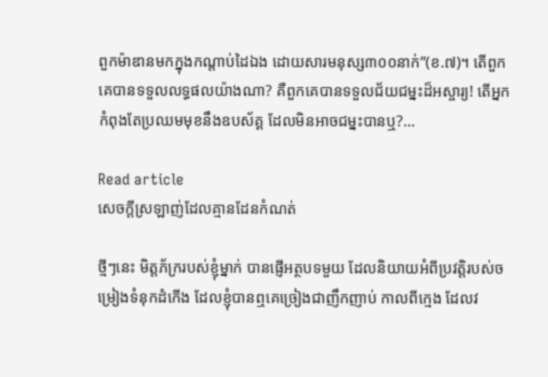ពួកម៉ាឌានមកក្នុងកណ្តាប់ដៃឯង ដោយសារមនុស្ស៣០០នាក់”(ខ.៧)។ តើពួកគេបានទទួលលទ្ធផលយ៉ាងណា? គឺពួកគេបានទទួលជ័យជម្នះដ៏អស្ចារ្យ! តើអ្នកកំពុងតែប្រឈមមុខនឹងឧបស័គ្គ ដែលមិនអាចជម្នះបានឬ?…

Read article
សេចក្តីស្រឡាញ់ដែលគ្មានដែនកំណត់

ថ្មីៗនេះ មិត្តភ័ក្ររបស់ខ្ញុំម្នាក់ បានផ្ញើអត្ថបទមួយ ដែលនិយាយអំពីប្រវត្តិរបស់ចម្រៀងទំនុកដំកើង ដែលខ្ញុំបានឮគេច្រៀងជាញឹកញាប់ កាលពីក្មេង ដែលវ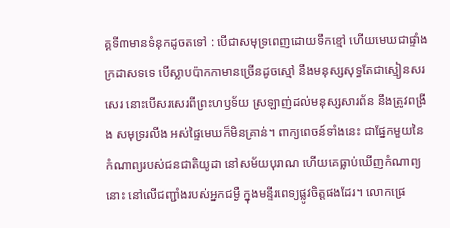គ្គទី៣មានទំនុកដូចតទៅ : បើជាសមុទ្រពេញដោយទឹកខ្មៅ ហើយមេឃជាផ្ទាំងក្រដាសទទេ បើស្លាបប៉ាកកាមានច្រើនដូចស្មៅ នឹងមនុស្សសុទ្ធតែជាស្មៀនសរសេរ នោះបើសរសេរពីព្រះហឫទ័យ ស្រឡាញ់ដល់មនុស្សសារព័ន នឹងត្រូវពង្រីង សមុទ្ររលីង អស់ផ្ទៃមេឃក៏មិនគ្រាន់។ ពាក្យពេចន៍ទាំងនេះ ជាផ្នែកមួយនៃកំណាព្យរបស់ជនជាតិយូដា នៅសម័យបុរាណ ហើយគេធ្លាប់ឃើញកំណាព្យនោះ នៅលើជញ្ជាំងរបស់អ្នកជម្ងឺ ក្នុងមន្ទីរពេទ្យផ្លូវចិត្តផងដែរ។ លោកផ្រេ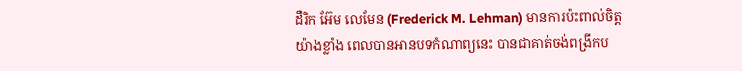ដឺរិក អ៊ែម លេមែន (Frederick M. Lehman) មានការប៉ះពាល់ចិត្តយ៉ាងខ្លាំង ពេលបានអានបទកំណាព្យនេះ បានជាគាត់ចង់ពង្រីកប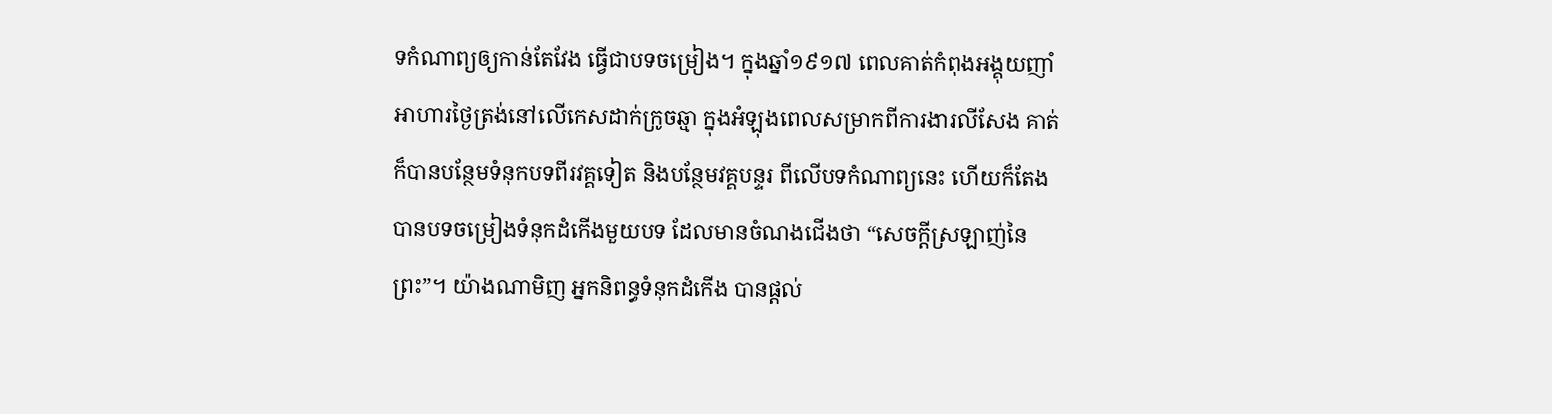ទកំណាព្យឲ្យកាន់តែវែង ធ្វើជាបទចម្រៀង។ ក្នុងឆ្នាំ១៩១៧ ពេលគាត់កំពុងអង្គុយញាំអាហារថ្ងៃត្រង់នៅលើកេសដាក់ក្រូចឆ្មា ក្នុងអំឡុងពេលសម្រាកពីការងារលីសែង គាត់ក៏បានបន្ថែមទំនុកបទពីរវគ្គទៀត និងបន្ថែមវគ្គបន្ទរ ពីលើបទកំណាព្យនេះ ហើយក៏តែងបានបទចម្រៀងទំនុកដំកើងមួយបទ ដែលមានចំណងជើងថា “សេចក្តីស្រឡាញ់នៃព្រះ”។ យ៉ាងណាមិញ អ្នកនិពន្ធទំនុកដំកើង បានផ្តល់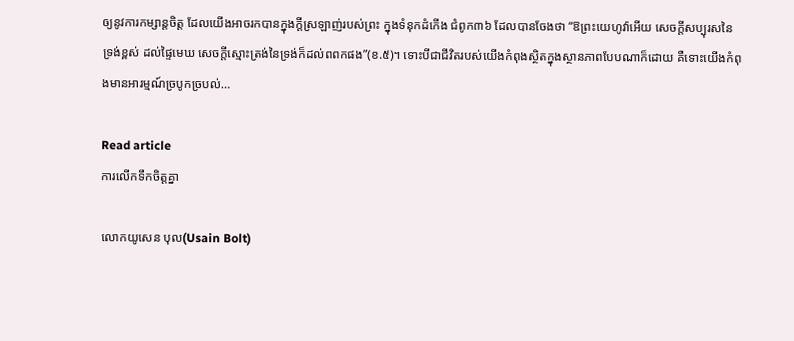ឲ្យនូវការកម្សាន្តចិត្ត ដែលយើងអាចរកបានក្នុងក្តីស្រឡាញ់របស់ព្រះ ក្នុងទំនុកដំកើង ជំពូក៣៦ ដែលបានចែងថា “ឱព្រះយេហូវ៉ាអើយ សេចក្តីសប្បុរសនៃទ្រង់ខ្ពស់ ដល់ផ្ទៃមេឃ សេចក្តីស្មោះត្រង់នៃទ្រង់ក៏ដល់ពពកផង”(ខ.៥)។ ទោះបីជាជីវិតរបស់យើងកំពុងស្ថិតក្នុងស្ថានភាពបែបណាក៏ដោយ គឺទោះយើងកំពុងមានអារម្មណ៍ច្របូកច្របល់…

Read article
ការលើកទឹកចិត្តគ្នា

លោកយូសេន បុល(Usain Bolt)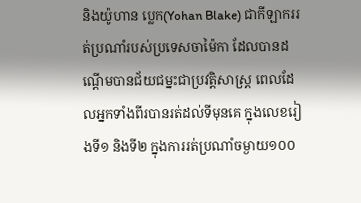និងយ៉ូហាន ប្លេក(Yohan Blake) ជាកីឡាកររត់ប្រណាំរបស់ប្រទេសចាម៉ៃកា ដែលបានដណ្តើមបានជ័យជម្នះជាប្រវត្តិសាស្រ្ត ពេលដែលអ្នកទាំងពីរបានរត់ដល់ទីមុនគេ ក្នុងលេខរៀងទី១ និងទី២ ក្នុងការរត់ប្រណាំចម្ងាយ១០០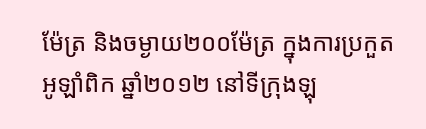ម៉ែត្រ និងចម្ងាយ២០០ម៉ែត្រ ក្នុងការប្រកួតអូឡាំពិក ឆ្នាំ២០១២ នៅទីក្រុងឡុ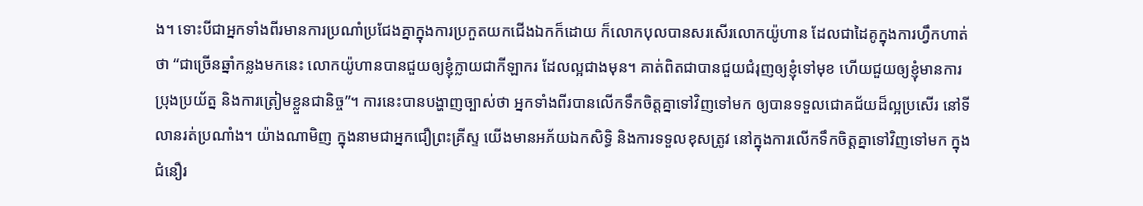ង។ ទោះបីជាអ្នកទាំងពីរមានការប្រណាំប្រជែងគ្នាក្នុងការប្រកួតយកជើងឯកក៏ដោយ ក៏លោកបុលបានសរសើរលោកយ៉ូហាន ដែលជាដៃគូក្នុងការហ្វឹកហាត់ថា “ជាច្រើនឆ្នាំកន្លងមកនេះ លោកយ៉ូហានបានជួយឲ្យខ្ញុំក្លាយជាកីឡាករ ដែលល្អជាងមុន។ គាត់ពិតជាបានជួយជំរុញឲ្យខ្ញុំទៅមុខ ហើយជួយឲ្យខ្ញុំមានការប្រុងប្រយ័ត្ន និងការត្រៀមខ្លួនជានិច្ច”។ ការនេះបានបង្ហាញច្បាស់ថា អ្នកទាំងពីរបានលើកទឹកចិត្តគ្នាទៅវិញទៅមក ឲ្យបានទទួលជោគជ័យដ៏ល្អប្រសើរ នៅទីលានរត់ប្រណាំង។ យ៉ាងណាមិញ ក្នុងនាមជាអ្នកជឿព្រះគ្រីស្ទ យើងមានអភ័យឯកសិទ្ធិ និងការទទួលខុសត្រូវ នៅក្នុងការលើកទឹកចិត្តគ្នាទៅវិញទៅមក ក្នុងជំនឿរ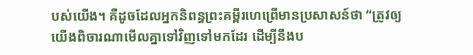បស់យើង។ គឺដូចដែលអ្នកនិពន្ធព្រះគម្ពីរហេព្រើមានប្រសាសន៍ថា “ត្រូវឲ្យយើងពិចារណាមើលគ្នាទៅវិញទៅមកដែរ ដើម្បីនឹងប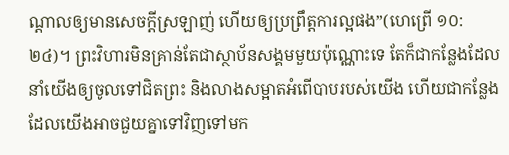ណ្តាលឲ្យមានសេចក្តីស្រឡាញ់ ហើយឲ្យប្រព្រឹត្តការល្អផង”(ហេព្រើ ១០:២៤)។ ព្រះវិហារមិនគ្រាន់តែជាស្ថាប័នសង្គមមួយប៉ុណ្ណោះទេ តែក៏ជាកន្លែងដែលនាំយើងឲ្យចូលទៅជិតព្រះ និងលាងសម្អាតអំពើបាបរបស់យើង ហើយជាកន្លែងដែលយើងអាចជួយគ្នាទៅវិញទៅមក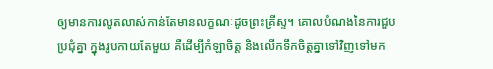ឲ្យមានការលូតលាស់កាន់តែមានលក្ខណៈដូចព្រះគ្រីស្ទ។ គោលបំណងនៃការជួបប្រជុំគ្នា ក្នុងរូបកាយតែមួយ គឺដើម្បីកំឡាចិត្ត និងលើកទឹកចិត្តគ្នាទៅវិញទៅមក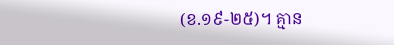(ខ.១៩-២៥)។ គ្មាន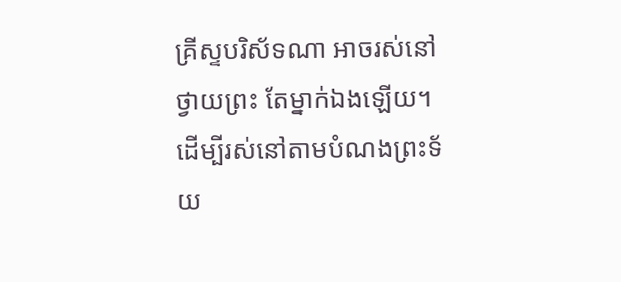គ្រីស្ទបរិស័ទណា អាចរស់នៅថ្វាយព្រះ តែម្នាក់ឯងឡើយ។ ដើម្បីរស់នៅតាមបំណងព្រះទ័យ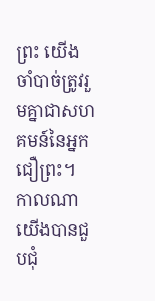ព្រះ យើងចាំបាច់ត្រូវរួមគ្នាជាសហគមន៍នៃអ្នកជឿព្រះ។ កាលណាយើងបានជួបជុំ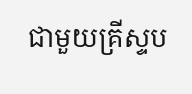ជាមួយគ្រីស្ទប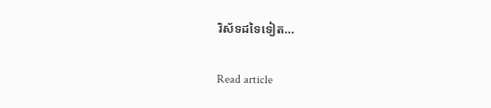រិស័ទដទៃទៀត…

Read article